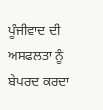ਪੂੰਜੀਵਾਦ ਦੀ ਅਸਫਲਤਾ ਨੂੰ ਬੇਪਰਦ ਕਰਦਾ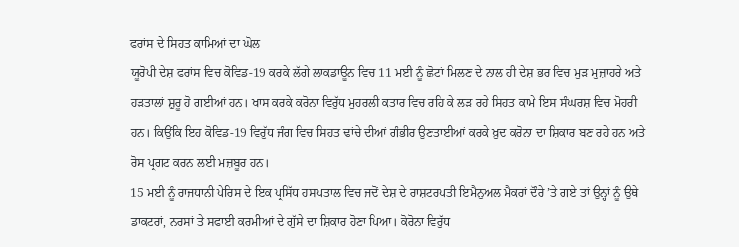ਫਰਾਂਸ ਦੇ ਸਿਹਤ ਕਾਮਿਆਂ ਦਾ ਘੋਲ
ਯੂਰੋਪੀ ਦੇਸ਼ ਫਰਾਂਸ ਵਿਚ ਕੋਵਿਡ-19 ਕਰਕੇ ਲੱਗੇ ਲਾਕਡਾਊਨ ਵਿਚ 11 ਮਈ ਨੂੰ ਛੋਟਾਂ ਮਿਲਣ ਦੇ ਨਾਲ ਹੀ ਦੇਸ਼ ਭਰ ਵਿਚ ਮੁੜ ਮੁਜ਼ਾਹਰੇ ਅਤੇ ਹੜਤਾਲਾਂ ਸ਼ੁਰੂ ਹੋ ਗਈਆਂ ਹਨ। ਖਾਸ ਕਰਕੇ ਕਰੋਨਾ ਵਿਰੁੱਧ ਮੁਹਰਲੀ ਕਤਾਰ ਵਿਚ ਰਹਿ ਕੇ ਲੜ ਰਹੇ ਸਿਹਤ ਕਾਮੇ ਇਸ ਸੰਘਰਸ਼ ਵਿਚ ਮੋਹਰੀ ਹਨ। ਕਿਉਂਕਿ ਇਹ ਕੋਵਿਡ-19 ਵਿਰੁੱਧ ਜੰਗ ਵਿਚ ਸਿਹਤ ਢਾਂਚੇ ਦੀਆਂ ਗੰਭੀਰ ਉਣਤਾਈਆਂ ਕਰਕੇ ਖ਼ੁਦ ਕਰੋਨਾ ਦਾ ਸ਼ਿਕਾਰ ਬਣ ਰਹੇ ਹਨ ਅਤੇ ਰੋਸ ਪ੍ਰਗਟ ਕਰਨ ਲਈ ਮਜ਼ਬੂਰ ਹਨ।
15 ਮਈ ਨੂੰ ਰਾਜਧਾਨੀ ਪੇਰਿਸ ਦੇ ਇਕ ਪ੍ਰਸਿੱਧ ਹਸਪਤਾਲ ਵਿਚ ਜਦੋਂ ਦੇਸ਼ ਦੇ ਰਾਸ਼ਟਰਪਤੀ ਇਮੈਨੁਅਲ ਮੈਕਰਾਂ ਦੌਰੇ ’ਤੇ ਗਏ ਤਾਂ ਉਨ੍ਹਾਂ ਨੂੰ ਉਥੇ ਡਾਕਟਰਾਂ, ਨਰਸਾਂ ਤੇ ਸਫਾਈ ਕਰਮੀਆਂ ਦੇ ਗੁੱਸੇ ਦਾ ਸ਼ਿਕਾਰ ਹੋਣਾ ਪਿਆ। ਕੋਰੋਨਾ ਵਿਰੁੱਧ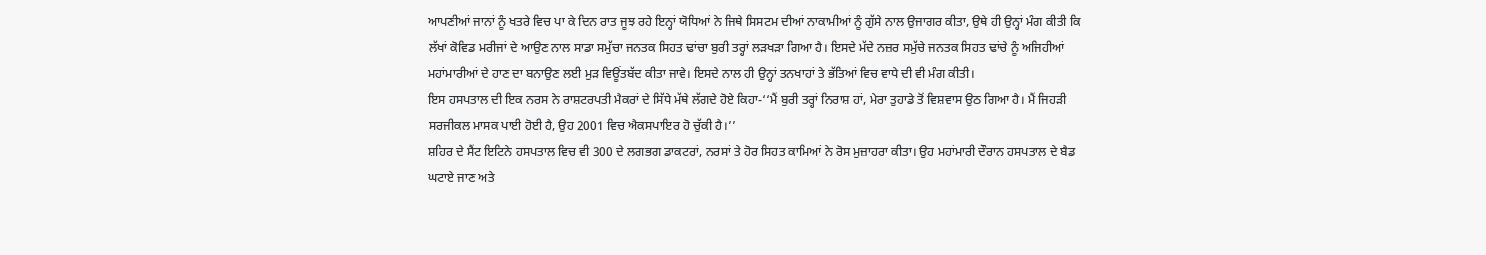ਆਪਣੀਆਂ ਜਾਨਾਂ ਨੂੰ ਖਤਰੇ ਵਿਚ ਪਾ ਕੇ ਦਿਨ ਰਾਤ ਜੂਝ ਰਹੇ ਇਨ੍ਹਾਂ ਯੋਧਿਆਂ ਨੇ ਜਿਥੇ ਸਿਸਟਮ ਦੀਆਂ ਨਾਕਾਮੀਆਂ ਨੂੰ ਗੁੱਸੇ ਨਾਲ ਉਜਾਗਰ ਕੀਤਾ, ਉਥੇ ਹੀ ਉਨ੍ਹਾਂ ਮੰਗ ਕੀਤੀ ਕਿ ਲੱਖਾਂ ਕੋਵਿਡ ਮਰੀਜਾਂ ਦੇ ਆਉਣ ਨਾਲ ਸਾਡਾ ਸਮੁੱਚਾ ਜਨਤਕ ਸਿਹਤ ਢਾਂਚਾ ਬੁਰੀ ਤਰ੍ਹਾਂ ਲੜਖੜਾ ਗਿਆ ਹੈ। ਇਸਦੇ ਮੱਦੇ ਨਜ਼ਰ ਸਮੁੱਚੇ ਜਨਤਕ ਸਿਹਤ ਢਾਂਚੇ ਨੂੰ ਅਜਿਹੀਆਂ ਮਹਾਂਮਾਰੀਆਂ ਦੇ ਹਾਣ ਦਾ ਬਨਾਉਣ ਲਈ ਮੁੜ ਵਿਊਂਤਬੱਦ ਕੀਤਾ ਜਾਵੇ। ਇਸਦੇ ਨਾਲ ਹੀ ਉਨ੍ਹਾਂ ਤਨਖਾਹਾਂ ਤੇ ਭੱਤਿਆਂ ਵਿਚ ਵਾਧੇ ਦੀ ਵੀ ਮੰਗ ਕੀਤੀ।
ਇਸ ਹਸਪਤਾਲ ਦੀ ਇਕ ਨਰਸ ਨੇ ਰਾਸ਼ਟਰਪਤੀ ਮੈਕਰਾਂ ਦੇ ਸਿੱਧੇ ਮੱਥੇ ਲੱਗਦੇ ਹੋਏ ਕਿਹਾ-‘‘ਮੈਂ ਬੁਰੀ ਤਰ੍ਹਾਂ ਨਿਰਾਸ਼ ਹਾਂ, ਮੇਰਾ ਤੁਹਾਡੇ ਤੋਂ ਵਿਸ਼ਵਾਸ ਉਠ ਗਿਆ ਹੈ। ਮੈਂ ਜਿਹੜੀ ਸਰਜੀਕਲ ਮਾਸਕ ਪਾਈ ਹੋਈ ਹੈ, ਉਹ 2001 ਵਿਚ ਐਕਸਪਾਇਰ ਹੋ ਚੁੱਕੀ ਹੈ।’’
ਸ਼ਹਿਰ ਦੇ ਸੈਂਟ ਇਟਿਨੇ ਹਸਪਤਾਲ ਵਿਚ ਵੀ 300 ਦੇ ਲਗਭਗ ਡਾਕਟਰਾਂ, ਨਰਸਾਂ ਤੇ ਹੋਰ ਸਿਹਤ ਕਾਮਿਆਂ ਨੇ ਰੋਸ ਮੁਜ਼ਾਹਰਾ ਕੀਤਾ। ਉਹ ਮਹਾਂਮਾਰੀ ਦੌਰਾਨ ਹਸਪਤਾਲ ਦੇ ਬੈਡ ਘਟਾਏ ਜਾਣ ਅਤੇ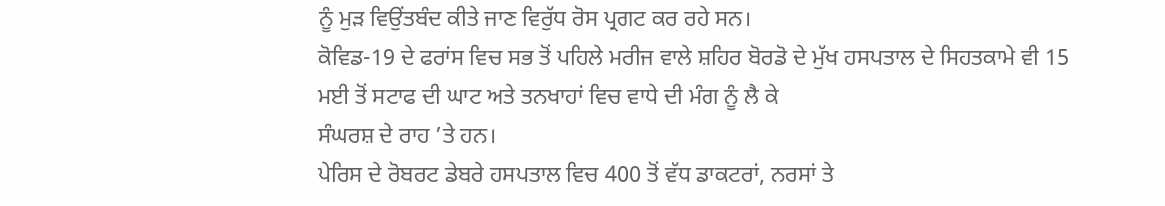ਨੂੰ ਮੁੜ ਵਿਉਂਤਬੰਦ ਕੀਤੇ ਜਾਣ ਵਿਰੁੱਧ ਰੋਸ ਪ੍ਰਗਟ ਕਰ ਰਹੇ ਸਨ।
ਕੋਵਿਡ-19 ਦੇ ਫਰਾਂਸ ਵਿਚ ਸਭ ਤੋਂ ਪਹਿਲੇ ਮਰੀਜ ਵਾਲੇ ਸ਼ਹਿਰ ਬੋਰਡੋ ਦੇ ਮੁੱਖ ਹਸਪਤਾਲ ਦੇ ਸਿਹਤਕਾਮੇ ਵੀ 15 ਮਈ ਤੋਂ ਸਟਾਫ ਦੀ ਘਾਟ ਅਤੇ ਤਨਖਾਹਾਂ ਵਿਚ ਵਾਧੇ ਦੀ ਮੰਗ ਨੂੰ ਲੈ ਕੇ
ਸੰਘਰਸ਼ ਦੇ ਰਾਹ ’ਤੇ ਹਨ।
ਪੇਰਿਸ ਦੇ ਰੋਬਰਟ ਡੇਬਰੇ ਹਸਪਤਾਲ ਵਿਚ 400 ਤੋਂ ਵੱਧ ਡਾਕਟਰਾਂ, ਨਰਸਾਂ ਤੇ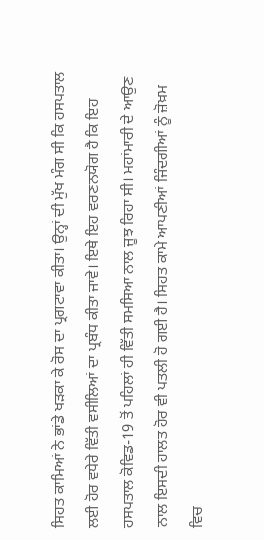ਸਿਹਤ ਕਾਮਿਆਂ ਨੇ ਭਾਂਡੇ ਖੜਕਾ ਕੇ ਰੋਸ ਦਾ ਪ੍ਰਗਟਾਵਾ ਕੀਤਾ। ਉਨ੍ਹਾਂ ਦੀ ਮੁੱਖ ਮੰਗ ਸੀ ਕਿ ਹਸਪਤਾਲ ਲਈ ਹੋਰ ਵਧੇਰੇ ਵਿੱਤੀ ਵਸੀਲਿਆਂ ਦਾ ਪ੍ਰਬੰਧ ਕੀਤਾ ਜਾਵੇ। ਇਥੇ ਇਹ ਵਰਣਨਯੋਗ ਹੈ ਕਿ ਇਹ ਹਸਪਤਾਲ ਕੋਵਿਡ-19 ਤੋਂ ਪਹਿਲਾਂ ਹੀ ਵਿੱਤੀ ਸਮਸਿਆ ਨਾਲ ਜੂਝ ਰਿਹਾ ਸੀ। ਮਹਾਂਮਾਰੀ ਦੇ ਆਉਣ ਨਾਲ ਇਸਦੀ ਹਾਲਤ ਹੋਰ ਵੀ ਪਤਲੀ ਹੋ ਗਈ ਹੈ। ਸਿਹਤ ਕਾਮੇ ਆਪਣੀਆਂ ਜਿੰਦਗੀਆਂ ਨੂੰ ਜ਼ੋਖ਼ਮ ਵਿਚ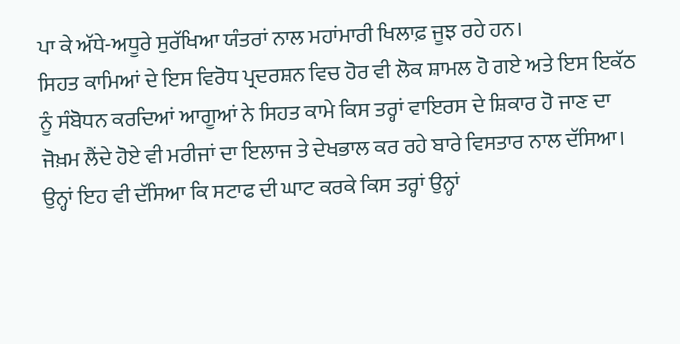ਪਾ ਕੇ ਅੱਧੇ-ਅਧੂਰੇ ਸੁਰੱਖਿਆ ਯੰਤਰਾਂ ਨਾਲ ਮਹਾਂਮਾਰੀ ਖਿਲਾਫ਼ ਜੂਝ ਰਹੇ ਹਨ।
ਸਿਹਤ ਕਾਮਿਆਂ ਦੇ ਇਸ ਵਿਰੋਧ ਪ੍ਰਦਰਸ਼ਨ ਵਿਚ ਹੋਰ ਵੀ ਲੋਕ ਸ਼ਾਮਲ ਹੋ ਗਏ ਅਤੇ ਇਸ ਇਕੱਠ ਨੂੰ ਸੰਬੋਧਨ ਕਰਦਿਆਂ ਆਗੂਆਂ ਨੇ ਸਿਹਤ ਕਾਮੇ ਕਿਸ ਤਰ੍ਹਾਂ ਵਾਇਰਸ ਦੇ ਸ਼ਿਕਾਰ ਹੋ ਜਾਣ ਦਾ ਜੋਖ਼ਮ ਲੈਂਦੇ ਹੋਏ ਵੀ ਮਰੀਜਾਂ ਦਾ ਇਲਾਜ ਤੇ ਦੇਖਭਾਲ ਕਰ ਰਹੇ ਬਾਰੇ ਵਿਸਤਾਰ ਨਾਲ ਦੱਸਿਆ। ਉਨ੍ਹਾਂ ਇਹ ਵੀ ਦੱਸਿਆ ਕਿ ਸਟਾਫ ਦੀ ਘਾਟ ਕਰਕੇ ਕਿਸ ਤਰ੍ਹਾਂ ਉਨ੍ਹਾਂ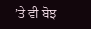’ਤੇ ਵੀ ਬੋਝ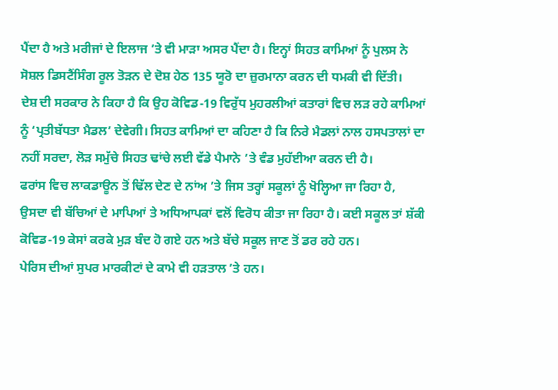ਪੈਂਦਾ ਹੈ ਅਤੇ ਮਰੀਜਾਂ ਦੇ ਇਲਾਜ ’ਤੇ ਵੀ ਮਾੜਾ ਅਸਰ ਪੈਂਦਾ ਹੈ। ਇਨ੍ਹਾਂ ਸਿਹਤ ਕਾਮਿਆਂ ਨੂੰ ਪੁਲਸ ਨੇ ਸੋਸ਼ਲ ਡਿਸਟੈਂਸਿੰਗ ਰੂਲ ਤੋੜਨ ਦੇ ਦੋਸ਼ ਹੇਠ 135 ਯੂਰੋ ਦਾ ਜ਼ੁਰਮਾਨਾ ਕਰਨ ਦੀ ਧਮਕੀ ਵੀ ਦਿੱਤੀ।
ਦੇਸ਼ ਦੀ ਸਰਕਾਰ ਨੇ ਕਿਹਾ ਹੈ ਕਿ ਉਹ ਕੋਵਿਡ-19 ਵਿਰੁੱਧ ਮੁਹਰਲੀਆਂ ਕਤਾਰਾਂ ਵਿਚ ਲੜ ਰਹੇ ਕਾਮਿਆਂ ਨੂੰ ‘ਪ੍ਰਤੀਬੱਧਤਾ ਮੈਡਲ’ ਦੇਵੇਗੀ। ਸਿਹਤ ਕਾਮਿਆਂ ਦਾ ਕਹਿਣਾ ਹੈ ਕਿ ਨਿਰੇ ਮੈਡਲਾਂ ਨਾਲ ਹਸਪਤਾਲਾਂ ਦਾ ਨਹੀਂ ਸਰਦਾ, ਲੋੜ ਸਮੁੱਚੇ ਸਿਹਤ ਢਾਂਚੇ ਲਈ ਵੱਡੇ ਪੈਮਾਨੇ ’ਤੇ ਵੰਡ ਮੁਹੱਈਆ ਕਰਨ ਦੀ ਹੈ।
ਫਰਾਂਸ ਵਿਚ ਲਾਕਡਾਊਨ ਤੋਂ ਢਿੱਲ ਦੇਣ ਦੇ ਨਾਂਅ ’ਤੇ ਜਿਸ ਤਰ੍ਹਾਂ ਸਕੂਲਾਂ ਨੂੰ ਖੋਲ੍ਹਿਆ ਜਾ ਰਿਹਾ ਹੈ, ਉਸਦਾ ਵੀ ਬੱਚਿਆਂ ਦੇ ਮਾਪਿਆਂ ਤੇ ਅਧਿਆਪਕਾਂ ਵਲੋਂ ਵਿਰੋਧ ਕੀਤਾ ਜਾ ਰਿਹਾ ਹੈ। ਕਈ ਸਕੂਲ ਤਾਂ ਸ਼ੱਕੀ ਕੋਵਿਡ-19 ਕੇਸਾਂ ਕਰਕੇ ਮੁੜ ਬੰਦ ਹੋ ਗਏ ਹਨ ਅਤੇ ਬੱਚੇ ਸਕੂਲ ਜਾਣ ਤੋਂ ਡਰ ਰਹੇ ਹਨ।
ਪੇਰਿਸ ਦੀਆਂ ਸੁਪਰ ਮਾਰਕੀਟਾਂ ਦੇ ਕਾਮੇ ਵੀ ਹੜਤਾਲ ’ਤੇ ਹਨ।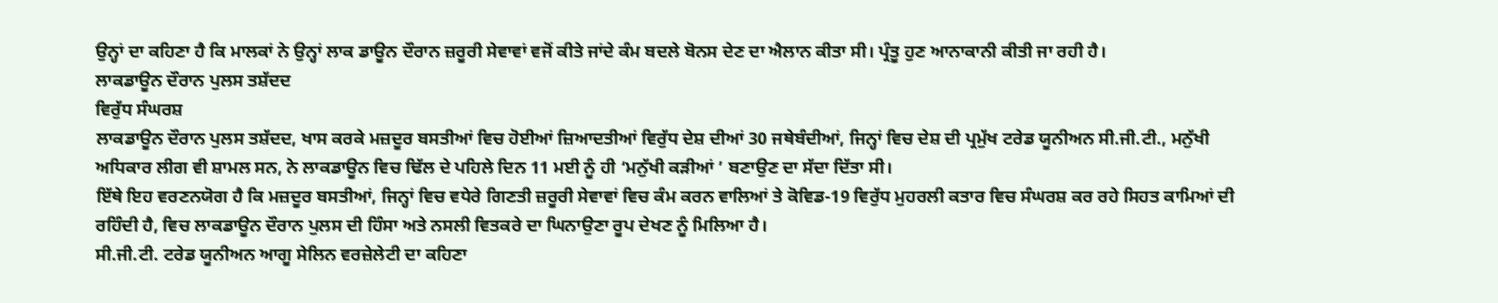ਉਨ੍ਹਾਂ ਦਾ ਕਹਿਣਾ ਹੈ ਕਿ ਮਾਲਕਾਂ ਨੇ ਉਨ੍ਹਾਂ ਲਾਕ ਡਾਊਨ ਦੌਰਾਨ ਜ਼ਰੂਰੀ ਸੇਵਾਵਾਂ ਵਜੋਂ ਕੀਤੇ ਜਾਂਦੇ ਕੰਮ ਬਦਲੇ ਬੋਨਸ ਦੇਣ ਦਾ ਐਲਾਨ ਕੀਤਾ ਸੀ। ਪ੍ਰੰਤੂ ਹੁਣ ਆਨਾਕਾਨੀ ਕੀਤੀ ਜਾ ਰਹੀ ਹੈ।
ਲਾਕਡਾਊਨ ਦੌਰਾਨ ਪੁਲਸ ਤਸ਼ੱਦਦ
ਵਿਰੁੱਧ ਸੰਘਰਸ਼
ਲਾਕਡਾਊਨ ਦੌਰਾਨ ਪੁਲਸ ਤਸ਼ੱਦਦ, ਖਾਸ ਕਰਕੇ ਮਜ਼ਦੂਰ ਬਸਤੀਆਂ ਵਿਚ ਹੋਈਆਂ ਜ਼ਿਆਦਤੀਆਂ ਵਿਰੁੱਧ ਦੇਸ਼ ਦੀਆਂ 30 ਜਥੇਬੰਦੀਆਂ, ਜਿਨ੍ਹਾਂ ਵਿਚ ਦੇਸ਼ ਦੀ ਪ੍ਰਮੁੱਖ ਟਰੇਡ ਯੂਨੀਅਨ ਸੀ.ਜੀ.ਟੀ., ਮਨੁੱਖੀ ਅਧਿਕਾਰ ਲੀਗ ਵੀ ਸ਼ਾਮਲ ਸਨ, ਨੇ ਲਾਕਡਾਊਨ ਵਿਚ ਢਿੱਲ ਦੇ ਪਹਿਲੇ ਦਿਨ 11 ਮਈ ਨੂੰ ਹੀ ‘ਮਨੁੱਖੀ ਕੜੀਆਂ ’ ਬਣਾਉਣ ਦਾ ਸੱਦਾ ਦਿੱਤਾ ਸੀ।
ਇੱਥੇ ਇਹ ਵਰਣਨਯੋਗ ਹੈ ਕਿ ਮਜ਼ਦੂਰ ਬਸਤੀਆਂ, ਜਿਨ੍ਹਾਂ ਵਿਚ ਵਧੇਰੇ ਗਿਣਤੀ ਜ਼ਰੂਰੀ ਸੇਵਾਵਾਂ ਵਿਚ ਕੰਮ ਕਰਨ ਵਾਲਿਆਂ ਤੇ ਕੋਵਿਡ-19 ਵਿਰੁੱਧ ਮੁਹਰਲੀ ਕਤਾਰ ਵਿਚ ਸੰਘਰਸ਼ ਕਰ ਰਹੇ ਸਿਹਤ ਕਾਮਿਆਂ ਦੀ ਰਹਿੰਦੀ ਹੈ, ਵਿਚ ਲਾਕਡਾਊਨ ਦੌਰਾਨ ਪੁਲਸ ਦੀ ਹਿੰਸਾ ਅਤੇ ਨਸਲੀ ਵਿਤਕਰੇ ਦਾ ਘਿਨਾਉਣਾ ਰੂਪ ਦੇਖਣ ਨੂੰ ਮਿਲਿਆ ਹੈ।
ਸੀ.ਜੀ.ਟੀ. ਟਰੇਡ ਯੂਨੀਅਨ ਆਗੂ ਸੇਲਿਨ ਵਰਜ਼ੇਲੇਟੀ ਦਾ ਕਹਿਣਾ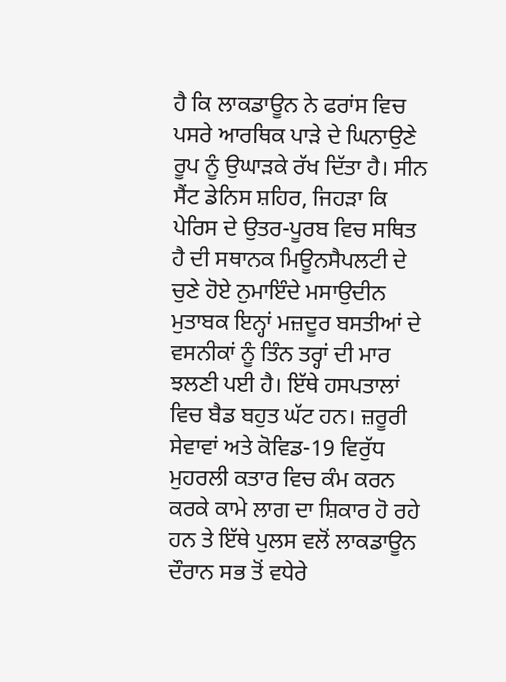ਹੈ ਕਿ ਲਾਕਡਾਊਨ ਨੇ ਫਰਾਂਸ ਵਿਚ ਪਸਰੇ ਆਰਥਿਕ ਪਾੜੇ ਦੇ ਘਿਨਾਉਣੇ ਰੂਪ ਨੂੰ ਉਘਾੜਕੇ ਰੱਖ ਦਿੱਤਾ ਹੈ। ਸੀਨ ਸੈਂਟ ਡੇਨਿਸ ਸ਼ਹਿਰ, ਜਿਹੜਾ ਕਿ ਪੇਰਿਸ ਦੇ ਉਤਰ-ਪੂਰਬ ਵਿਚ ਸਥਿਤ ਹੈ ਦੀ ਸਥਾਨਕ ਮਿਊਨਸੈਪਲਟੀ ਦੇ ਚੁਣੇ ਹੋਏ ਨੁਮਾਇੰਦੇ ਮਸਾਉਦੀਨ ਮੁਤਾਬਕ ਇਨ੍ਹਾਂ ਮਜ਼ਦੂਰ ਬਸਤੀਆਂ ਦੇ ਵਸਨੀਕਾਂ ਨੂੰ ਤਿੰਨ ਤਰ੍ਹਾਂ ਦੀ ਮਾਰ ਝਲਣੀ ਪਈ ਹੈ। ਇੱਥੇ ਹਸਪਤਾਲਾਂ ਵਿਚ ਬੈਡ ਬਹੁਤ ਘੱਟ ਹਨ। ਜ਼ਰੂਰੀ ਸੇਵਾਵਾਂ ਅਤੇ ਕੋਵਿਡ-19 ਵਿਰੁੱਧ ਮੁਹਰਲੀ ਕਤਾਰ ਵਿਚ ਕੰਮ ਕਰਨ ਕਰਕੇ ਕਾਮੇ ਲਾਗ ਦਾ ਸ਼ਿਕਾਰ ਹੋ ਰਹੇ ਹਨ ਤੇ ਇੱਥੇ ਪੁਲਸ ਵਲੋਂ ਲਾਕਡਾਊਨ ਦੌਰਾਨ ਸਭ ਤੋਂ ਵਧੇਰੇ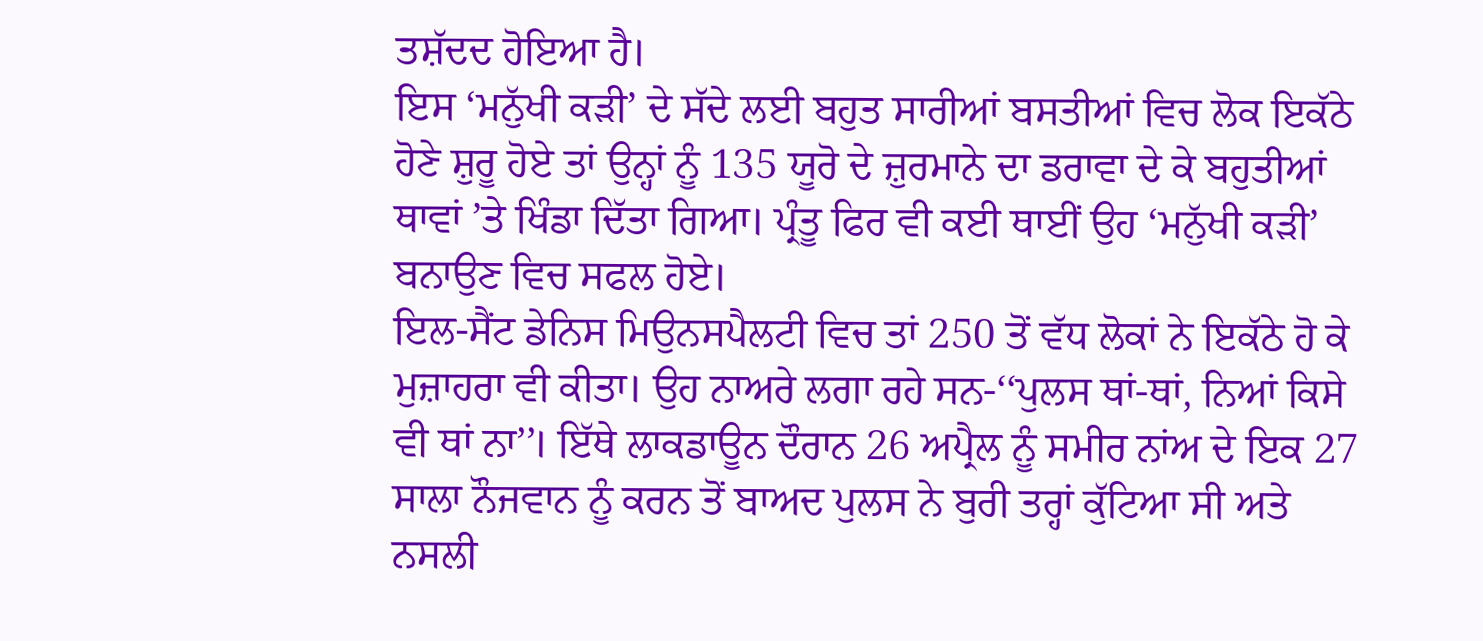ਤਸ਼ੱਦਦ ਹੋਇਆ ਹੈ।
ਇਸ ‘ਮਨੁੱਖੀ ਕੜੀ’ ਦੇ ਸੱਦੇ ਲਈ ਬਹੁਤ ਸਾਰੀਆਂ ਬਸਤੀਆਂ ਵਿਚ ਲੋਕ ਇਕੱਠੇ ਹੋਣੇ ਸ਼ੁਰੂ ਹੋਏ ਤਾਂ ਉਨ੍ਹਾਂ ਨੂੰ 135 ਯੂਰੋ ਦੇ ਜ਼ੁਰਮਾਨੇ ਦਾ ਡਰਾਵਾ ਦੇ ਕੇ ਬਹੁਤੀਆਂ ਥਾਵਾਂ ’ਤੇ ਖਿੰਡਾ ਦਿੱਤਾ ਗਿਆ। ਪ੍ਰੰਤੂ ਫਿਰ ਵੀ ਕਈ ਥਾਈਂ ਉਹ ‘ਮਨੁੱਖੀ ਕੜੀ’ ਬਨਾਉਣ ਵਿਚ ਸਫਲ ਹੋਏ।
ਇਲ-ਸੈਂਟ ਡੇਨਿਸ ਮਿਉਨਸਪੈਲਟੀ ਵਿਚ ਤਾਂ 250 ਤੋਂ ਵੱਧ ਲੋਕਾਂ ਨੇ ਇਕੱਠੇ ਹੋ ਕੇ ਮੁਜ਼ਾਹਰਾ ਵੀ ਕੀਤਾ। ਉਹ ਨਾਅਰੇ ਲਗਾ ਰਹੇ ਸਨ-‘‘ਪੁਲਸ ਥਾਂ-ਥਾਂ, ਨਿਆਂ ਕਿਸੇ ਵੀ ਥਾਂ ਨਾ’’। ਇੱਥੇ ਲਾਕਡਾਊਨ ਦੌਰਾਨ 26 ਅਪ੍ਰੈਲ ਨੂੰ ਸਮੀਰ ਨਾਂਅ ਦੇ ਇਕ 27 ਸਾਲਾ ਨੌਜਵਾਨ ਨੂੰ ਕਰਨ ਤੋਂ ਬਾਅਦ ਪੁਲਸ ਨੇ ਬੁਰੀ ਤਰ੍ਹਾਂ ਕੁੱਟਿਆ ਸੀ ਅਤੇ ਨਸਲੀ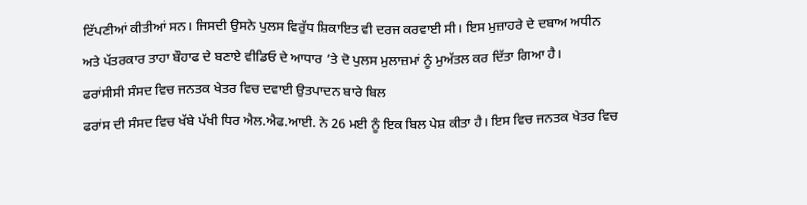ਟਿੱਪਣੀਆਂ ਕੀਤੀਆਂ ਸਨ। ਜਿਸਦੀ ਉਸਨੇ ਪੁਲਸ ਵਿਰੁੱਧ ਸ਼ਿਕਾਇਤ ਵੀ ਦਰਜ ਕਰਵਾਈ ਸੀ। ਇਸ ਮੁਜ਼ਾਹਰੇ ਦੇ ਦਬਾਅ ਅਧੀਨ ਅਤੇ ਪੱਤਰਕਾਰ ਤਾਹਾ ਬੌਹਾਫ ਦੇ ਬਣਾਏ ਵੀਡਿਓ ਦੇ ਆਧਾਰ ’ਤੇ ਦੋ ਪੁਲਸ ਮੁਲਾਜ਼ਮਾਂ ਨੂੰ ਮੁਅੱਤਲ ਕਰ ਦਿੱਤਾ ਗਿਆ ਹੈ।
ਫਰਾਂਸੀਸੀ ਸੰਸਦ ਵਿਚ ਜਨਤਕ ਖੇਤਰ ਵਿਚ ਦਵਾਈ ਉਤਪਾਦਨ ਬਾਰੇ ਬਿਲ
ਫਰਾਂਸ ਦੀ ਸੰਸਦ ਵਿਚ ਖੱਬੇ ਪੱਖੀ ਧਿਰ ਐਲ.ਐਫ.ਆਈ. ਨੇ 26 ਮਈ ਨੂੰ ਇਕ ਬਿਲ ਪੇਸ਼ ਕੀਤਾ ਹੈ। ਇਸ ਵਿਚ ਜਨਤਕ ਖੇਤਰ ਵਿਚ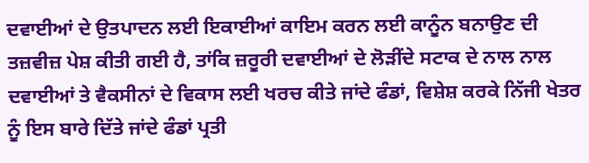ਦਵਾਈਆਂ ਦੇ ਉਤਪਾਦਨ ਲਈ ਇਕਾਈਆਂ ਕਾਇਮ ਕਰਨ ਲਈ ਕਾਨੂੰਨ ਬਨਾਉਣ ਦੀ ਤਜ਼ਵੀਜ਼ ਪੇਸ਼ ਕੀਤੀ ਗਈ ਹੈ, ਤਾਂਕਿ ਜ਼ਰੂਰੀ ਦਵਾਈਆਂ ਦੇ ਲੋੜੀਂਦੇ ਸਟਾਕ ਦੇ ਨਾਲ ਨਾਲ ਦਵਾਈਆਂ ਤੇ ਵੈਕਸੀਨਾਂ ਦੇ ਵਿਕਾਸ ਲਈ ਖਰਚ ਕੀਤੇ ਜਾਂਦੇ ਫੰਡਾਂ, ਵਿਸ਼ੇਸ਼ ਕਰਕੇ ਨਿੱਜੀ ਖੇਤਰ ਨੂੰ ਇਸ ਬਾਰੇ ਦਿੱਤੇ ਜਾਂਦੇ ਫੰਡਾਂ ਪ੍ਰਤੀ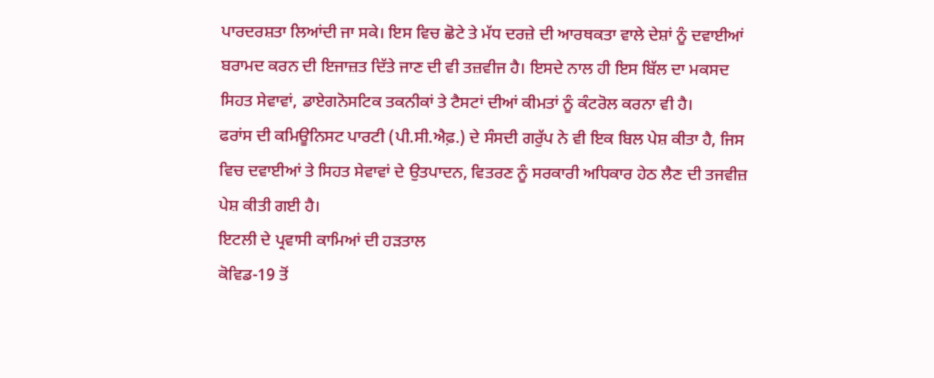ਪਾਰਦਰਸ਼ਤਾ ਲਿਆਂਦੀ ਜਾ ਸਕੇ। ਇਸ ਵਿਚ ਛੋਟੇ ਤੇ ਮੱਧ ਦਰਜ਼ੇ ਦੀ ਆਰਥਕਤਾ ਵਾਲੇ ਦੇਸ਼ਾਂ ਨੂੰ ਦਵਾਈਆਂ ਬਰਾਮਦ ਕਰਨ ਦੀ ਇਜਾਜ਼ਤ ਦਿੱਤੇ ਜਾਣ ਦੀ ਵੀ ਤਜ਼ਵੀਜ ਹੈ। ਇਸਦੇ ਨਾਲ ਹੀ ਇਸ ਬਿੱਲ ਦਾ ਮਕਸਦ ਸਿਹਤ ਸੇਵਾਵਾਂ, ਡਾਏਗਨੋਸਟਿਕ ਤਕਨੀਕਾਂ ਤੇ ਟੈਸਟਾਂ ਦੀਆਂ ਕੀਮਤਾਂ ਨੂੰ ਕੰਟਰੋਲ ਕਰਨਾ ਵੀ ਹੈ।
ਫਰਾਂਸ ਦੀ ਕਮਿਊਨਿਸਟ ਪਾਰਟੀ (ਪੀ.ਸੀ.ਐਫ਼.) ਦੇ ਸੰਸਦੀ ਗਰੁੱਪ ਨੇ ਵੀ ਇਕ ਬਿਲ ਪੇਸ਼ ਕੀਤਾ ਹੈ, ਜਿਸ ਵਿਚ ਦਵਾਈਆਂ ਤੇ ਸਿਹਤ ਸੇਵਾਵਾਂ ਦੇ ਉਤਪਾਦਨ, ਵਿਤਰਣ ਨੂੰ ਸਰਕਾਰੀ ਅਧਿਕਾਰ ਹੇਠ ਲੈਣ ਦੀ ਤਜਵੀਜ਼ ਪੇਸ਼ ਕੀਤੀ ਗਈ ਹੈ।
ਇਟਲੀ ਦੇ ਪ੍ਰਵਾਸੀ ਕਾਮਿਆਂ ਦੀ ਹੜਤਾਲ
ਕੋਵਿਡ-19 ਤੋਂ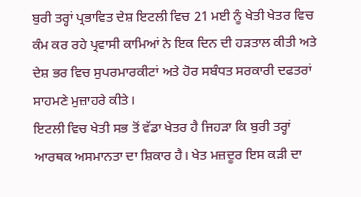ਬੁਰੀ ਤਰ੍ਹਾਂ ਪ੍ਰਭਾਵਿਤ ਦੇਸ਼ ਇਟਲੀ ਵਿਚ 21 ਮਈ ਨੂੰ ਖੇਤੀ ਖੇਤਰ ਵਿਚ ਕੰਮ ਕਰ ਰਹੇ ਪ੍ਰਵਾਸੀ ਕਾਮਿਆਂ ਨੇ ਇਕ ਦਿਨ ਦੀ ਹੜਤਾਲ ਕੀਤੀ ਅਤੇ ਦੇਸ਼ ਭਰ ਵਿਚ ਸੁਪਰਮਾਰਕੀਟਾਂ ਅਤੇ ਹੋਰ ਸਬੰਧਤ ਸਰਕਾਰੀ ਦਫਤਰਾਂ ਸਾਹਮਣੇ ਮੁਜ਼ਾਹਰੇ ਕੀਤੇ।
ਇਟਲੀ ਵਿਚ ਖੇਤੀ ਸਭ ਤੋਂ ਵੱਡਾ ਖੇਤਰ ਹੈ ਜਿਹੜਾ ਕਿ ਬੁਰੀ ਤਰ੍ਹਾਂ ਆਰਥਕ ਅਸਮਾਨਤਾ ਦਾ ਸ਼ਿਕਾਰ ਹੈ। ਖੇਤ ਮਜ਼ਦੂਰ ਇਸ ਕੜੀ ਦਾ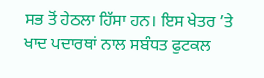ਸਭ ਤੋਂ ਹੇਠਲਾ ਹਿੱਸਾ ਹਨ। ਇਸ ਖੇਤਰ ’ਤੇ ਖਾਦ ਪਦਾਰਥਾਂ ਨਾਲ ਸਬੰਧਤ ਫੁਟਕਲ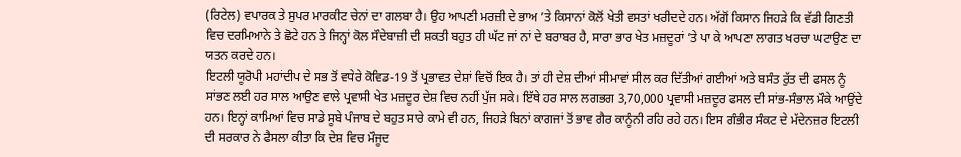(ਰਿਟੇਲ) ਵਪਾਰਕ ਤੇ ਸੁਪਰ ਮਾਰਕੀਟ ਚੇਨਾਂ ਦਾ ਗਲਬਾ ਹੈ। ਉਹ ਆਪਣੀ ਮਰਜ਼ੀ ਦੇ ਭਾਅ ’ਤੇ ਕਿਸਾਨਾਂ ਕੋਲੋਂ ਖੇਤੀ ਵਸਤਾਂ ਖਰੀਦਦੇ ਹਨ। ਅੱਗੋਂ ਕਿਸਾਨ ਜਿਹੜੇ ਕਿ ਵੱਡੀ ਗਿਣਤੀ ਵਿਚ ਦਰਮਿਆਨੇ ਤੇ ਛੋਟੇ ਹਨ ਤੇ ਜਿਨ੍ਹਾਂ ਕੋਲ ਸੌਦੇਬਾਜ਼ੀ ਦੀ ਸ਼ਕਤੀ ਬਹੁਤ ਹੀ ਘੱਟ ਜਾਂ ਨਾਂ ਦੇ ਬਰਾਬਰ ਹੈ, ਸਾਰਾ ਭਾਰ ਖੇਤ ਮਜ਼ਦੂਰਾਂ ’ਤੇ ਪਾ ਕੇ ਆਪਣਾ ਲਾਗਤ ਖਰਚਾ ਘਟਾਉਣ ਦਾ ਯਤਨ ਕਰਦੇ ਹਨ।
ਇਟਲੀ ਯੂਰੋਪੀ ਮਹਾਂਦੀਪ ਦੇ ਸਭ ਤੋਂ ਵਧੇਰੇ ਕੋਵਿਡ-19 ਤੋਂ ਪ੍ਰਭਾਵਤ ਦੇਸ਼ਾਂ ਵਿਚੋਂ ਇਕ ਹੈ। ਤਾਂ ਹੀ ਦੇਸ਼ ਦੀਆਂ ਸੀਮਾਵਾਂ ਸੀਲ ਕਰ ਦਿੱਤੀਆਂ ਗਈਆਂ ਅਤੇ ਬਸੰਤ ਰੁੱਤ ਦੀ ਫਸਲ ਨੂੰ ਸਾਂਭਣ ਲਈ ਹਰ ਸਾਲ ਆਉਣ ਵਾਲੇ ਪ੍ਰਵਾਸੀ ਖੇਤ ਮਜ਼ਦੂਰ ਦੇਸ਼ ਵਿਚ ਨਹੀਂ ਪੁੱਜ ਸਕੇ। ਇੱਥੇ ਹਰ ਸਾਲ ਲਗਭਗ 3,70,000 ਪ੍ਰਵਾਸੀ ਮਜ਼ਦੂਰ ਫਸਲ ਦੀ ਸਾਂਭ-ਸੰਭਾਲ ਮੌਕੇ ਆਉਂਦੇ ਹਨ। ਇਨ੍ਹਾਂ ਕਾਮਿਆਂ ਵਿਚ ਸਾਡੇ ਸੂਬੇ ਪੰਜਾਬ ਦੇ ਬਹੁਤ ਸਾਰੇ ਕਾਮੇ ਵੀ ਹਨ, ਜਿਹੜੇ ਬਿਨਾਂ ਕਾਗਜਾਂ ਤੋਂ ਭਾਵ ਗੈਰ ਕਾਨੂੰਨੀ ਰਹਿ ਰਹੇ ਹਨ। ਇਸ ਗੰਭੀਰ ਸੰਕਟ ਦੇ ਮੱਦੇਨਜ਼ਰ ਇਟਲੀ ਦੀ ਸਰਕਾਰ ਨੇ ਫੈਸਲਾ ਕੀਤਾ ਕਿ ਦੇਸ਼ ਵਿਚ ਮੌਜੂਦ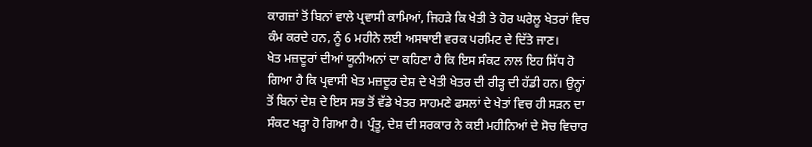ਕਾਗਜ਼ਾਂ ਤੋਂ ਬਿਨਾਂ ਵਾਲੇ ਪ੍ਰਵਾਸੀ ਕਾਮਿਆਂ, ਜਿਹੜੇ ਕਿ ਖੇਤੀ ਤੇ ਹੋਰ ਘਰੇਲੂ ਖੇਤਰਾਂ ਵਿਚ ਕੰਮ ਕਰਦੇ ਹਨ, ਨੂੰ 6 ਮਹੀਨੇ ਲਈ ਅਸਥਾਈ ਵਰਕ ਪਰਮਿਟ ਦੇ ਦਿੱਤੇ ਜਾਣ।
ਖੇਤ ਮਜ਼ਦੂਰਾਂ ਦੀਆਂ ਯੂਨੀਅਨਾਂ ਦਾ ਕਹਿਣਾ ਹੈ ਕਿ ਇਸ ਸੰਕਟ ਨਾਲ ਇਹ ਸਿੱਧ ਹੋ ਗਿਆ ਹੈ ਕਿ ਪ੍ਰਵਾਸੀ ਖੇਤ ਮਜ਼ਦੂਰ ਦੇਸ਼ ਦੇ ਖੇਤੀ ਖੇਤਰ ਦੀ ਰੀੜ੍ਹ ਦੀ ਹੱਡੀ ਹਨ। ਉਨ੍ਹਾਂ ਤੋਂ ਬਿਨਾਂ ਦੇਸ਼ ਦੇ ਇਸ ਸਭ ਤੋਂ ਵੱਡੇ ਖੇਤਰ ਸਾਹਮਣੇ ਫਸਲਾਂ ਦੇ ਖੇਤਾਂ ਵਿਚ ਹੀ ਸੜਨ ਦਾ ਸੰਕਟ ਖੜ੍ਹਾ ਹੋ ਗਿਆ ਹੈ। ਪ੍ਰੰਤੂ, ਦੇਸ਼ ਦੀ ਸਰਕਾਰ ਨੇ ਕਈ ਮਹੀਨਿਆਂ ਦੇ ਸੋਚ ਵਿਚਾਰ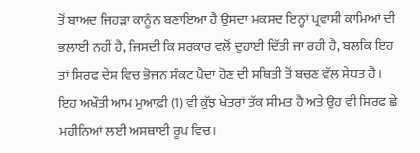ਤੋਂ ਬਾਅਦ ਜਿਹੜਾ ਕਾਨੂੰਨ ਬਣਾਇਆ ਹੈ ਉਸਦਾ ਮਕਸਦ ਇਨ੍ਹਾਂ ਪ੍ਰਵਾਸੀ ਕਾਮਿਆਂ ਦੀ ਭਲਾਈ ਨਹੀਂ ਹੈ, ਜਿਸਦੀ ਕਿ ਸਰਕਾਰ ਵਲੋਂ ਦੁਹਾਈ ਦਿੱਤੀ ਜਾ ਰਹੀ ਹੈ, ਬਲਕਿ ਇਹ ਤਾਂ ਸਿਰਫ ਦੇਸ਼ ਵਿਚ ਭੋਜਨ ਸੰਕਟ ਪੈਦਾ ਹੋਣ ਦੀ ਸਥਿਤੀ ਤੋਂ ਬਚਣ ਵੱਲ ਸੇਧਤ ਹੈ। ਇਹ ਅਖੌਤੀ ਆਮ ਮੁਆਫ਼ੀ (1) ਵੀ ਕੁੱਝ ਖੇਤਰਾਂ ਤੱਕ ਸੀਮਤ ਹੈ ਅਤੇ ਉਹ ਵੀ ਸਿਰਫ ਛੇ ਮਹੀਨਿਆਂ ਲਈ ਅਸਥਾਈ ਰੂਪ ਵਿਚ।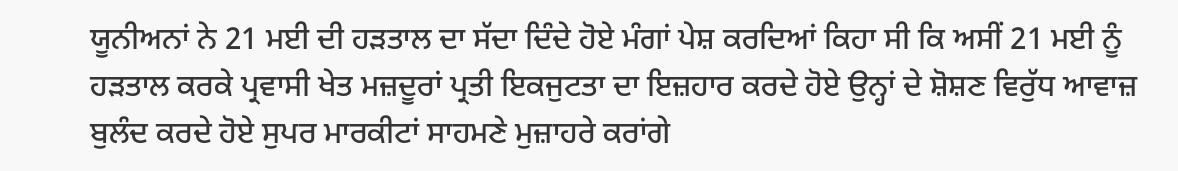ਯੂਨੀਅਨਾਂ ਨੇ 21 ਮਈ ਦੀ ਹੜਤਾਲ ਦਾ ਸੱਦਾ ਦਿੰਦੇ ਹੋਏ ਮੰਗਾਂ ਪੇਸ਼ ਕਰਦਿਆਂ ਕਿਹਾ ਸੀ ਕਿ ਅਸੀਂ 21 ਮਈ ਨੂੰ ਹੜਤਾਲ ਕਰਕੇ ਪ੍ਰਵਾਸੀ ਖੇਤ ਮਜ਼ਦੂਰਾਂ ਪ੍ਰਤੀ ਇਕਜੁਟਤਾ ਦਾ ਇਜ਼ਹਾਰ ਕਰਦੇ ਹੋਏ ਉਨ੍ਹਾਂ ਦੇ ਸ਼ੋਸ਼ਣ ਵਿਰੁੱਧ ਆਵਾਜ਼ ਬੁਲੰਦ ਕਰਦੇ ਹੋਏ ਸੁਪਰ ਮਾਰਕੀਟਾਂ ਸਾਹਮਣੇ ਮੁਜ਼ਾਹਰੇ ਕਰਾਂਗੇ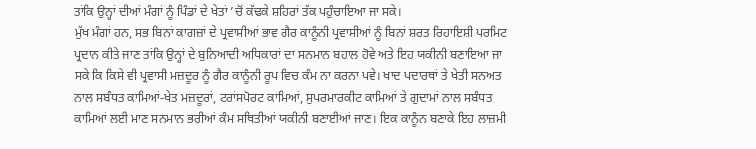ਤਾਂਕਿ ਉਨ੍ਹਾਂ ਦੀਆਂ ਮੰਗਾਂ ਨੂੰ ਪਿੰਡਾਂ ਦੇ ਖੇਤਾਂ ’ਚੋਂ ਕੱਢਕੇ ਸ਼ਹਿਰਾਂ ਤੱਕ ਪਹੁੰਚਾਇਆ ਜਾ ਸਕੇ।
ਮੁੱਖ ਮੰਗਾਂ ਹਨ, ਸਭ ਬਿਨਾਂ ਕਾਗਜ਼ਾਂ ਦੇ ਪ੍ਰਵਾਸੀਆਂ ਭਾਵ ਗੈਰ ਕਾਨੂੰਨੀ ਪ੍ਰਵਾਸੀਆਂ ਨੂੰ ਬਿਨਾਂ ਸ਼ਰਤ ਰਿਹਾਇਸ਼ੀ ਪਰਮਿਟ ਪ੍ਰਦਾਨ ਕੀਤੇ ਜਾਣ ਤਾਂਕਿ ਉਨ੍ਹਾਂ ਦੇ ਬੁਨਿਆਦੀ ਅਧਿਕਾਰਾਂ ਦਾ ਸਨਮਾਨ ਬਹਾਲ ਹੋਵੇ ਅਤੇ ਇਹ ਯਕੀਨੀ ਬਣਾਇਆ ਜਾ ਸਕੇ ਕਿ ਕਿਸੇ ਵੀ ਪ੍ਰਵਾਸੀ ਮਜ਼ਦੂਰ ਨੂੰ ਗੈਰ ਕਾਨੂੰਨੀ ਰੂਪ ਵਿਚ ਕੰਮ ਨਾ ਕਰਨਾ ਪਵੇ। ਖਾਦ ਪਦਾਰਥਾਂ ਤੇ ਖੇਤੀ ਸਨਅਤ ਨਾਲ ਸਬੰਧਤ ਕਾਮਿਆਂ-ਖੇਤ ਮਜ਼ਦੂਰਾਂ, ਟਰਾਂਸਪੋਰਟ ਕਾਮਿਆਂ, ਸੁਪਰਮਾਰਕੀਟ ਕਾਮਿਆਂ ਤੇ ਗੁਦਾਮਾਂ ਨਾਲ ਸਬੰਧਤ ਕਾਮਿਆਂ ਲਈ ਮਾਣ ਸਨਮਾਨ ਭਰੀਆਂ ਕੰਮ ਸਥਿਤੀਆਂ ਯਕੀਨੀ ਬਣਾਈਆਂ ਜਾਣ। ਇਕ ਕਾਨੂੰਨ ਬਣਾਕੇ ਇਹ ਲਾਜ਼ਮੀ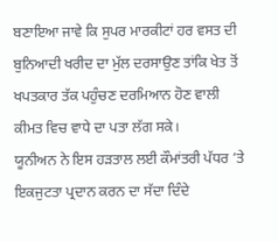ਬਣਾਇਆ ਜਾਵੇ ਕਿ ਸੁਪਰ ਮਾਰਕੀਟਾਂ ਹਰ ਵਸਤ ਦੀ ਬੁਨਿਆਦੀ ਖਰੀਦ ਦਾ ਮੁੱਲ ਦਰਸਾਉਣ ਤਾਂਕਿ ਖੇਤ ਤੋਂ ਖਪਤਕਾਰ ਤੱਕ ਪਹੁੰਚਣ ਦਰਮਿਆਨ ਹੋਣ ਵਾਲੀ ਕੀਮਤ ਵਿਚ ਵਾਧੇ ਦਾ ਪਤਾ ਲੱਗ ਸਕੇ।
ਯੂਨੀਅਨ ਨੇ ਇਸ ਹੜਤਾਲ ਲਈ ਕੌਮਾਂਤਰੀ ਪੱਧਰ ’ਤੇ ਇਕਜੁਟਤਾ ਪ੍ਰਦਾਨ ਕਰਨ ਦਾ ਸੱਦਾ ਦਿੰਦੇ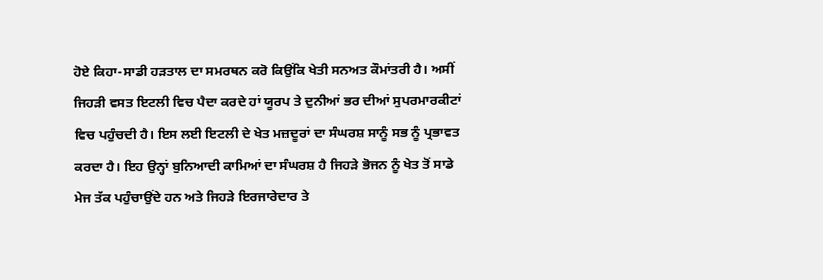ਹੋਏ ਕਿਹਾ-ਸਾਡੀ ਹੜਤਾਲ ਦਾ ਸਮਰਥਨ ਕਰੋ ਕਿਉਂਕਿ ਖੇਤੀ ਸਨਅਤ ਕੌਮਾਂਤਰੀ ਹੈ। ਅਸੀਂ ਜਿਹੜੀ ਵਸਤ ਇਟਲੀ ਵਿਚ ਪੈਦਾ ਕਰਦੇ ਹਾਂ ਯੂਰਪ ਤੇ ਦੁਨੀਆਂ ਭਰ ਦੀਆਂ ਸੁਪਰਮਾਰਕੀਟਾਂ ਵਿਚ ਪਹੁੰਚਦੀ ਹੈ। ਇਸ ਲਈ ਇਟਲੀ ਦੇ ਖੇਤ ਮਜ਼ਦੂਰਾਂ ਦਾ ਸੰਘਰਸ਼ ਸਾਨੂੰ ਸਭ ਨੂੰ ਪ੍ਰਭਾਵਤ ਕਰਦਾ ਹੈ। ਇਹ ਉਨ੍ਹਾਂ ਬੁਨਿਆਦੀ ਕਾਮਿਆਂ ਦਾ ਸੰਘਰਸ਼ ਹੈ ਜਿਹੜੇ ਭੋਜਨ ਨੂੰ ਖੇਤ ਤੋਂ ਸਾਡੇ ਮੇਜ ਤੱਕ ਪਹੁੰਚਾਉਂਦੇ ਹਨ ਅਤੇ ਜਿਹੜੇ ਇਰਜਾਰੇਦਾਰ ਤੇ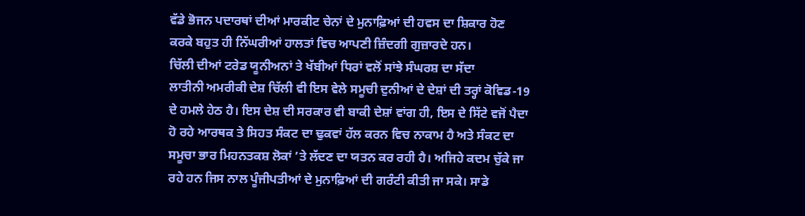ਵੱਡੇ ਭੋਜਨ ਪਦਾਰਥਾਂ ਦੀਆਂ ਮਾਰਕੀਟ ਚੇਨਾਂ ਦੇ ਮੁਨਾਫ਼ਿਆਂ ਦੀ ਹਵਸ ਦਾ ਸ਼ਿਕਾਰ ਹੋਣ ਕਰਕੇ ਬਹੁਤ ਹੀ ਨਿੱਘਰੀਆਂ ਹਾਲਤਾਂ ਵਿਚ ਆਪਣੀ ਜ਼ਿੰਦਗੀ ਗੁਜ਼ਾਰਦੇ ਹਨ।
ਚਿੱਲੀ ਦੀਆਂ ਟਰੇਡ ਯੂਨੀਅਨਾਂ ਤੇ ਖੱਬੀਆਂ ਧਿਰਾਂ ਵਲੋਂ ਸਾਂਝੇ ਸੰਘਰਸ਼ ਦਾ ਸੱਦਾ
ਲਾਤੀਨੀ ਅਮਰੀਕੀ ਦੇਸ਼ ਚਿੱਲੀ ਵੀ ਇਸ ਵੇਲੇ ਸਮੂਚੀ ਦੁਨੀਆਂ ਦੇ ਦੇਸ਼ਾਂ ਦੀ ਤਰ੍ਹਾਂ ਕੋਵਿਡ-19 ਦੇ ਹਮਲੇ ਹੇਠ ਹੈ। ਇਸ ਦੇਸ਼ ਦੀ ਸਰਕਾਰ ਵੀ ਬਾਕੀ ਦੇਸ਼ਾਂ ਵਾਂਗ ਹੀ, ਇਸ ਦੇ ਸਿੱਟੇ ਵਜੋਂ ਪੈਦਾ ਹੋ ਰਹੇ ਆਰਥਕ ਤੇ ਸਿਹਤ ਸੰਕਟ ਦਾ ਢੁਕਵਾਂ ਹੱਲ ਕਰਨ ਵਿਚ ਨਾਕਾਮ ਹੈ ਅਤੇ ਸੰਕਟ ਦਾ ਸਮੂਚਾ ਭਾਰ ਮਿਹਨਤਕਸ਼ ਲੋਕਾਂ ’ਤੇ ਲੱਦਣ ਦਾ ਯਤਨ ਕਰ ਰਹੀ ਹੈ। ਅਜਿਹੇ ਕਦਮ ਚੁੱਕੇ ਜਾ ਰਹੇ ਹਨ ਜਿਸ ਨਾਲ ਪੂੰਜੀਪਤੀਆਂ ਦੇ ਮੁਨਾਫ਼ਿਆਂ ਦੀ ਗਰੰਟੀ ਕੀਤੀ ਜਾ ਸਕੇ। ਸਾਡੇ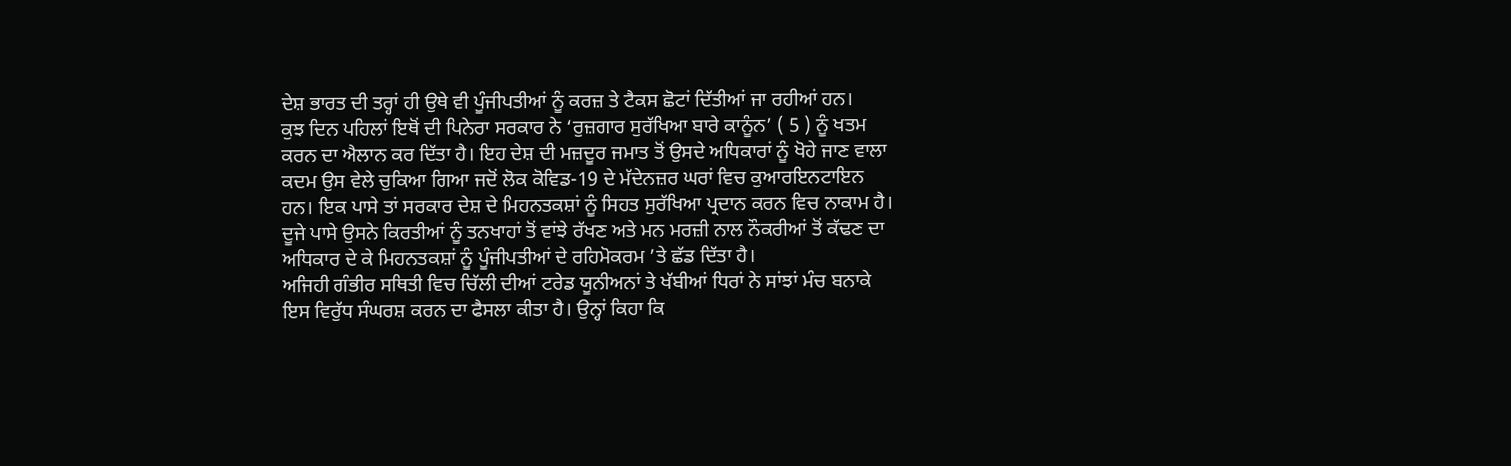ਦੇਸ਼ ਭਾਰਤ ਦੀ ਤਰ੍ਹਾਂ ਹੀ ਉਥੇ ਵੀ ਪੂੰਜੀਪਤੀਆਂ ਨੂੰ ਕਰਜ਼ ਤੇ ਟੈਕਸ ਛੋਟਾਂ ਦਿੱਤੀਆਂ ਜਾ ਰਹੀਆਂ ਹਨ।
ਕੁਝ ਦਿਨ ਪਹਿਲਾਂ ਇਥੋਂ ਦੀ ਪਿਨੇਰਾ ਸਰਕਾਰ ਨੇ ‘ਰੁਜ਼ਗਾਰ ਸੁਰੱਖਿਆ ਬਾਰੇ ਕਾਨੂੰਨ’ ( 5 ) ਨੂੰ ਖਤਮ ਕਰਨ ਦਾ ਐਲਾਨ ਕਰ ਦਿੱਤਾ ਹੈ। ਇਹ ਦੇਸ਼ ਦੀ ਮਜ਼ਦੂਰ ਜਮਾਤ ਤੋਂ ਉਸਦੇ ਅਧਿਕਾਰਾਂ ਨੂੰ ਖੋਹੇ ਜਾਣ ਵਾਲਾ ਕਦਮ ਉਸ ਵੇਲੇ ਚੁਕਿਆ ਗਿਆ ਜਦੋਂ ਲੋਕ ਕੋਵਿਡ-19 ਦੇ ਮੱਦੇਨਜ਼ਰ ਘਰਾਂ ਵਿਚ ਕੁਆਰਇਨਟਾਇਨ ਹਨ। ਇਕ ਪਾਸੇ ਤਾਂ ਸਰਕਾਰ ਦੇਸ਼ ਦੇ ਮਿਹਨਤਕਸ਼ਾਂ ਨੂੰ ਸਿਹਤ ਸੁਰੱਖਿਆ ਪ੍ਰਦਾਨ ਕਰਨ ਵਿਚ ਨਾਕਾਮ ਹੈ। ਦੂਜੇ ਪਾਸੇ ਉਸਨੇ ਕਿਰਤੀਆਂ ਨੂੰ ਤਨਖਾਹਾਂ ਤੋਂ ਵਾਂਝੇ ਰੱਖਣ ਅਤੇ ਮਨ ਮਰਜ਼ੀ ਨਾਲ ਨੌਕਰੀਆਂ ਤੋਂ ਕੱਢਣ ਦਾ ਅਧਿਕਾਰ ਦੇ ਕੇ ਮਿਹਨਤਕਸ਼ਾਂ ਨੂੰ ਪੂੰਜੀਪਤੀਆਂ ਦੇ ਰਹਿਮੋਕਰਮ ’ਤੇ ਛੱਡ ਦਿੱਤਾ ਹੈ।
ਅਜਿਹੀ ਗੰਭੀਰ ਸਥਿਤੀ ਵਿਚ ਚਿੱਲੀ ਦੀਆਂ ਟਰੇਡ ਯੂਨੀਅਨਾਂ ਤੇ ਖੱਬੀਆਂ ਧਿਰਾਂ ਨੇ ਸਾਂਝਾਂ ਮੰਚ ਬਨਾਕੇ ਇਸ ਵਿਰੁੱਧ ਸੰਘਰਸ਼ ਕਰਨ ਦਾ ਫੈਸਲਾ ਕੀਤਾ ਹੈ। ਉਨ੍ਹਾਂ ਕਿਹਾ ਕਿ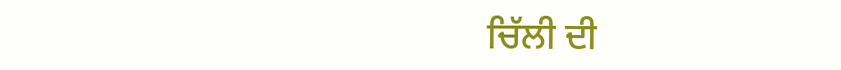ਚਿੱਲੀ ਦੀ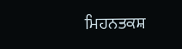ਮਿਹਨਤਕਸ਼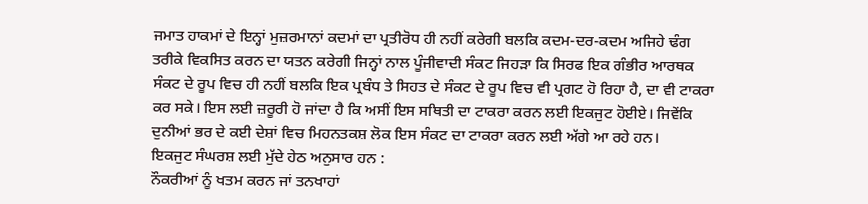ਜਮਾਤ ਹਾਕਮਾਂ ਦੇ ਇਨ੍ਹਾਂ ਮੁਜ਼ਰਮਾਨਾਂ ਕਦਮਾਂ ਦਾ ਪ੍ਰਤੀਰੋਧ ਹੀ ਨਹੀਂ ਕਰੇਗੀ ਬਲਕਿ ਕਦਮ-ਦਰ-ਕਦਮ ਅਜਿਹੇ ਢੰਗ ਤਰੀਕੇ ਵਿਕਸਿਤ ਕਰਨ ਦਾ ਯਤਨ ਕਰੇਗੀ ਜਿਨ੍ਹਾਂ ਨਾਲ ਪੂੰਜੀਵਾਦੀ ਸੰਕਟ ਜਿਹੜਾ ਕਿ ਸਿਰਫ ਇਕ ਗੰਭੀਰ ਆਰਥਕ ਸੰਕਟ ਦੇ ਰੂਪ ਵਿਚ ਹੀ ਨਹੀਂ ਬਲਕਿ ਇਕ ਪ੍ਰਬੰਧ ਤੇ ਸਿਹਤ ਦੇ ਸੰਕਟ ਦੇ ਰੂਪ ਵਿਚ ਵੀ ਪ੍ਰਗਟ ਹੋ ਰਿਹਾ ਹੈ, ਦਾ ਵੀ ਟਾਕਰਾ ਕਰ ਸਕੇ। ਇਸ ਲਈ ਜ਼ਰੂਰੀ ਹੋ ਜਾਂਦਾ ਹੈ ਕਿ ਅਸੀਂ ਇਸ ਸਥਿਤੀ ਦਾ ਟਾਕਰਾ ਕਰਨ ਲਈ ਇਕਜੁਟ ਹੋਈਏ। ਜਿਵੇਂਕਿ ਦੁਨੀਆਂ ਭਰ ਦੇ ਕਈ ਦੇਸ਼ਾਂ ਵਿਚ ਮਿਹਨਤਕਸ਼ ਲੋਕ ਇਸ ਸੰਕਟ ਦਾ ਟਾਕਰਾ ਕਰਨ ਲਈ ਅੱਗੇ ਆ ਰਹੇ ਹਨ।
ਇਕਜੁਟ ਸੰਘਰਸ਼ ਲਈ ਮੁੱਦੇ ਹੇਠ ਅਨੁਸਾਰ ਹਨ :
ਨੌਕਰੀਆਂ ਨੂੰ ਖਤਮ ਕਰਨ ਜਾਂ ਤਨਖਾਹਾਂ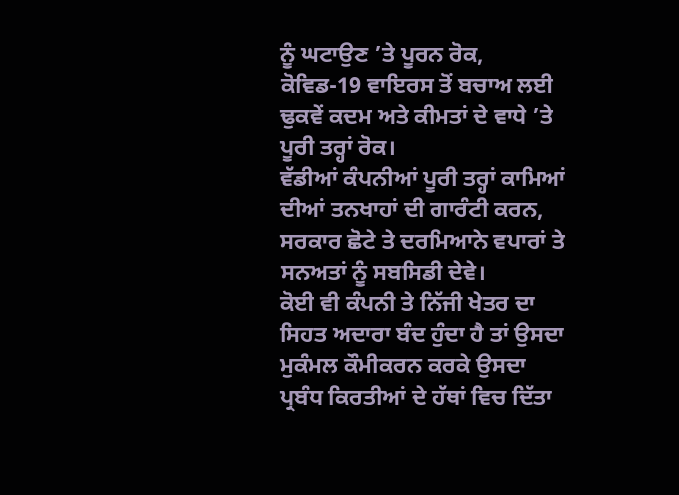ਨੂੰ ਘਟਾਉਣ ’ਤੇ ਪੂਰਨ ਰੋਕ, ਕੋਵਿਡ-19 ਵਾਇਰਸ ਤੋਂ ਬਚਾਅ ਲਈ ਢੁਕਵੇਂ ਕਦਮ ਅਤੇ ਕੀਮਤਾਂ ਦੇ ਵਾਧੇ ’ਤੇ ਪੂਰੀ ਤਰ੍ਹਾਂ ਰੋਕ।
ਵੱਡੀਆਂ ਕੰਪਨੀਆਂ ਪੂਰੀ ਤਰ੍ਹਾਂ ਕਾਮਿਆਂ ਦੀਆਂ ਤਨਖਾਹਾਂ ਦੀ ਗਾਰੰਟੀ ਕਰਨ, ਸਰਕਾਰ ਛੋਟੇ ਤੇ ਦਰਮਿਆਨੇ ਵਪਾਰਾਂ ਤੇ ਸਨਅਤਾਂ ਨੂੰ ਸਬਸਿਡੀ ਦੇਵੇ।
ਕੋਈ ਵੀ ਕੰਪਨੀ ਤੇ ਨਿੱਜੀ ਖੇਤਰ ਦਾ ਸਿਹਤ ਅਦਾਰਾ ਬੰਦ ਹੁੰਦਾ ਹੈ ਤਾਂ ਉਸਦਾ ਮੁਕੰਮਲ ਕੌਮੀਕਰਨ ਕਰਕੇ ਉਸਦਾ ਪ੍ਰਬੰਧ ਕਿਰਤੀਆਂ ਦੇ ਹੱਥਾਂ ਵਿਚ ਦਿੱਤਾ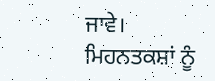ਜਾਵੇ।
ਮਿਹਨਤਕਸ਼ਾਂ ਨੂੰ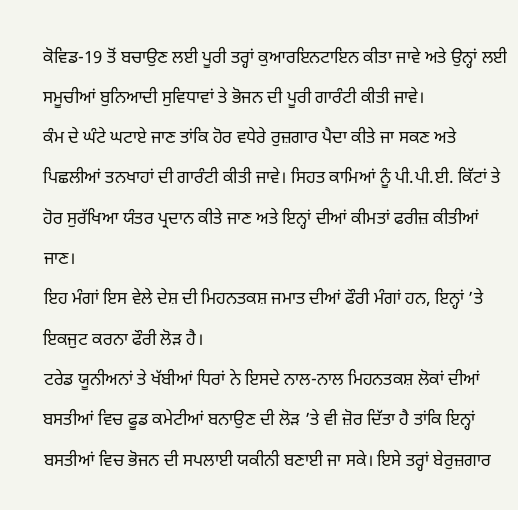ਕੋਵਿਡ-19 ਤੋਂ ਬਚਾਉਣ ਲਈ ਪੂਰੀ ਤਰ੍ਹਾਂ ਕੁਆਰਇਨਟਾਇਨ ਕੀਤਾ ਜਾਵੇ ਅਤੇ ਉਨ੍ਹਾਂ ਲਈ ਸਮੂਚੀਆਂ ਬੁਨਿਆਦੀ ਸੁਵਿਧਾਵਾਂ ਤੇ ਭੋਜਨ ਦੀ ਪੂਰੀ ਗਾਰੰਟੀ ਕੀਤੀ ਜਾਵੇ।
ਕੰਮ ਦੇ ਘੰਟੇ ਘਟਾਏ ਜਾਣ ਤਾਂਕਿ ਹੋਰ ਵਧੇਰੇ ਰੁਜ਼ਗਾਰ ਪੈਦਾ ਕੀਤੇ ਜਾ ਸਕਣ ਅਤੇ ਪਿਛਲੀਆਂ ਤਨਖਾਹਾਂ ਦੀ ਗਾਰੰਟੀ ਕੀਤੀ ਜਾਵੇ। ਸਿਹਤ ਕਾਮਿਆਂ ਨੂੰ ਪੀ.ਪੀ.ਈ. ਕਿੱਟਾਂ ਤੇ ਹੋਰ ਸੁਰੱਖਿਆ ਯੰਤਰ ਪ੍ਰਦਾਨ ਕੀਤੇ ਜਾਣ ਅਤੇ ਇਨ੍ਹਾਂ ਦੀਆਂ ਕੀਮਤਾਂ ਫਰੀਜ਼ ਕੀਤੀਆਂ ਜਾਣ।
ਇਹ ਮੰਗਾਂ ਇਸ ਵੇਲੇ ਦੇਸ਼ ਦੀ ਮਿਹਨਤਕਸ਼ ਜਮਾਤ ਦੀਆਂ ਫੌਰੀ ਮੰਗਾਂ ਹਨ, ਇਨ੍ਹਾਂ ’ਤੇ ਇਕਜੁਟ ਕਰਨਾ ਫੌਰੀ ਲੋੜ ਹੈ।
ਟਰੇਡ ਯੂਨੀਅਨਾਂ ਤੇ ਖੱਬੀਆਂ ਧਿਰਾਂ ਨੇ ਇਸਦੇ ਨਾਲ-ਨਾਲ ਮਿਹਨਤਕਸ਼ ਲੋਕਾਂ ਦੀਆਂ ਬਸਤੀਆਂ ਵਿਚ ਫੂਡ ਕਮੇਟੀਆਂ ਬਨਾਉਣ ਦੀ ਲੋੜ ’ਤੇ ਵੀ ਜ਼ੋਰ ਦਿੱਤਾ ਹੈ ਤਾਂਕਿ ਇਨ੍ਹਾਂ ਬਸਤੀਆਂ ਵਿਚ ਭੋਜਨ ਦੀ ਸਪਲਾਈ ਯਕੀਨੀ ਬਣਾਈ ਜਾ ਸਕੇ। ਇਸੇ ਤਰ੍ਹਾਂ ਬੇਰੁਜ਼ਗਾਰ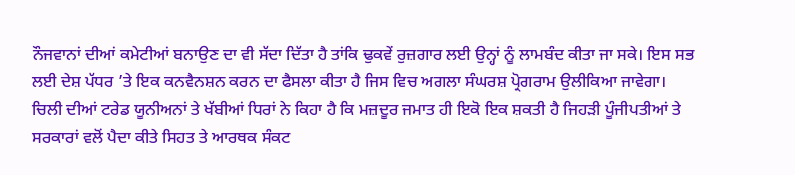ਨੌਜਵਾਨਾਂ ਦੀਆਂ ਕਮੇਟੀਆਂ ਬਨਾਉਣ ਦਾ ਵੀ ਸੱਦਾ ਦਿੱਤਾ ਹੈ ਤਾਂਕਿ ਢੁਕਵੇਂ ਰੁਜ਼ਗਾਰ ਲਈ ਉਨ੍ਹਾਂ ਨੂੰ ਲਾਮਬੰਦ ਕੀਤਾ ਜਾ ਸਕੇ। ਇਸ ਸਭ ਲਈ ਦੇਸ਼ ਪੱਧਰ ’ਤੇ ਇਕ ਕਨਵੈਨਸ਼ਨ ਕਰਨ ਦਾ ਫੈਸਲਾ ਕੀਤਾ ਹੈ ਜਿਸ ਵਿਚ ਅਗਲਾ ਸੰਘਰਸ਼ ਪ੍ਰੋਗਰਾਮ ਉਲੀਕਿਆ ਜਾਵੇਗਾ।
ਚਿਲੀ ਦੀਆਂ ਟਰੇਡ ਯੂਨੀਅਨਾਂ ਤੇ ਖੱਬੀਆਂ ਧਿਰਾਂ ਨੇ ਕਿਹਾ ਹੈ ਕਿ ਮਜ਼ਦੂਰ ਜਮਾਤ ਹੀ ਇਕੋ ਇਕ ਸ਼ਕਤੀ ਹੈ ਜਿਹੜੀ ਪੂੰਜੀਪਤੀਆਂ ਤੇ ਸਰਕਾਰਾਂ ਵਲੋਂ ਪੈਦਾ ਕੀਤੇ ਸਿਹਤ ਤੇ ਆਰਥਕ ਸੰਕਟ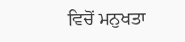ਵਿਚੋਂ ਮਨੁਖਤਾ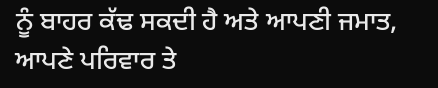ਨੂੰ ਬਾਹਰ ਕੱਢ ਸਕਦੀ ਹੈ ਅਤੇ ਆਪਣੀ ਜਮਾਤ, ਆਪਣੇ ਪਰਿਵਾਰ ਤੇ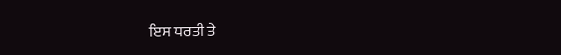ਇਸ ਧਰਤੀ ਤੇ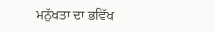ਮਨੁੱਖਤਾ ਦਾ ਭਵਿੱਖ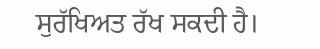ਸੁਰੱਖਿਅਤ ਰੱਖ ਸਕਦੀ ਹੈ।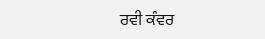ਰਵੀ ਕੰਵਰ